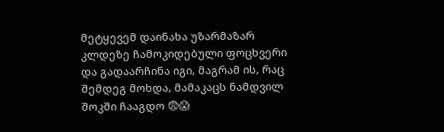მეტყევემ დაინახა უზარმაზარ კლდეზე ჩამოკიდებული ფოცხვერი და გადაარჩინა იგი, მაგრამ ის, რაც შემდეგ მოხდა, მამაკაცს ნამდვილ შოკში ჩააგდო 😨😱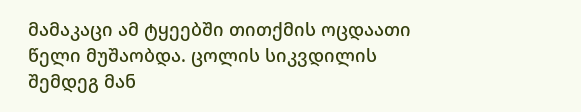მამაკაცი ამ ტყეებში თითქმის ოცდაათი წელი მუშაობდა. ცოლის სიკვდილის შემდეგ მან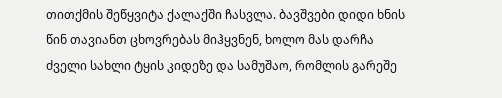თითქმის შეწყვიტა ქალაქში ჩასვლა. ბავშვები დიდი ხნის წინ თავიანთ ცხოვრებას მიჰყვნენ, ხოლო მას დარჩა ძველი სახლი ტყის კიდეზე და სამუშაო, რომლის გარეშე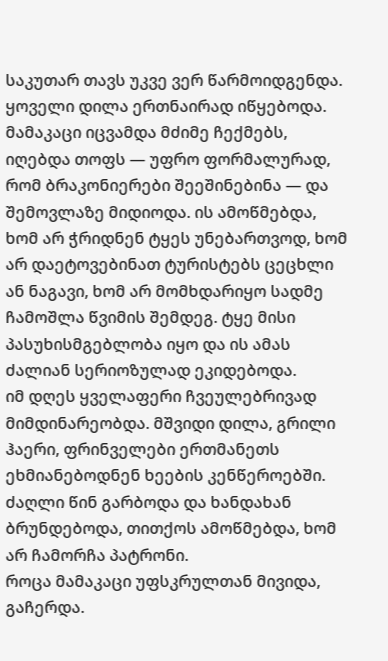საკუთარ თავს უკვე ვერ წარმოიდგენდა.
ყოველი დილა ერთნაირად იწყებოდა. მამაკაცი იცვამდა მძიმე ჩექმებს, იღებდა თოფს — უფრო ფორმალურად, რომ ბრაკონიერები შეეშინებინა — და შემოვლაზე მიდიოდა. ის ამოწმებდა, ხომ არ ჭრიდნენ ტყეს უნებართვოდ, ხომ არ დაეტოვებინათ ტურისტებს ცეცხლი ან ნაგავი, ხომ არ მომხდარიყო სადმე ჩამოშლა წვიმის შემდეგ. ტყე მისი პასუხისმგებლობა იყო და ის ამას ძალიან სერიოზულად ეკიდებოდა.
იმ დღეს ყველაფერი ჩვეულებრივად მიმდინარეობდა. მშვიდი დილა, გრილი ჰაერი, ფრინველები ერთმანეთს ეხმიანებოდნენ ხეების კენწეროებში. ძაღლი წინ გარბოდა და ხანდახან ბრუნდებოდა, თითქოს ამოწმებდა, ხომ არ ჩამორჩა პატრონი.
როცა მამაკაცი უფსკრულთან მივიდა, გაჩერდა.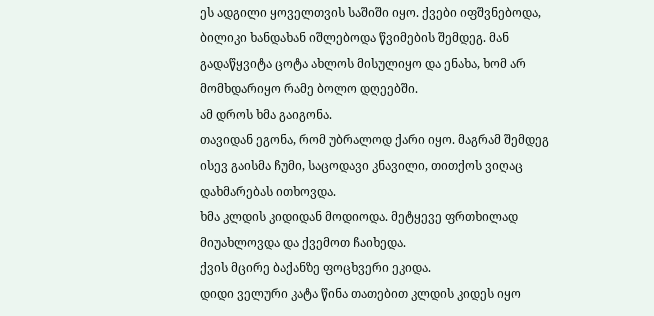ეს ადგილი ყოველთვის საშიში იყო. ქვები იფშვნებოდა, ბილიკი ხანდახან იშლებოდა წვიმების შემდეგ. მან გადაწყვიტა ცოტა ახლოს მისულიყო და ენახა, ხომ არ მომხდარიყო რამე ბოლო დღეებში.
ამ დროს ხმა გაიგონა.
თავიდან ეგონა, რომ უბრალოდ ქარი იყო. მაგრამ შემდეგ ისევ გაისმა ჩუმი, საცოდავი კნავილი, თითქოს ვიღაც დახმარებას ითხოვდა.
ხმა კლდის კიდიდან მოდიოდა. მეტყევე ფრთხილად მიუახლოვდა და ქვემოთ ჩაიხედა.
ქვის მცირე ბაქანზე ფოცხვერი ეკიდა.
დიდი ველური კატა წინა თათებით კლდის კიდეს იყო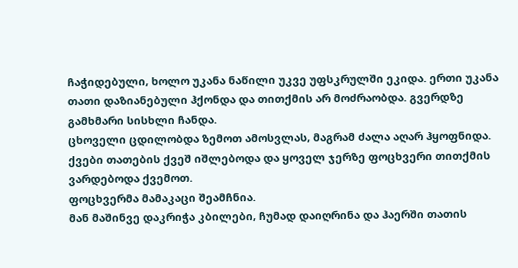ჩაჭიდებული, ხოლო უკანა ნაწილი უკვე უფსკრულში ეკიდა. ერთი უკანა თათი დაზიანებული ჰქონდა და თითქმის არ მოძრაობდა. გვერდზე გამხმარი სისხლი ჩანდა.
ცხოველი ცდილობდა ზემოთ ამოსვლას, მაგრამ ძალა აღარ ჰყოფნიდა. ქვები თათების ქვეშ იშლებოდა და ყოველ ჯერზე ფოცხვერი თითქმის ვარდებოდა ქვემოთ.
ფოცხვერმა მამაკაცი შეამჩნია.
მან მაშინვე დაკრიჭა კბილები, ჩუმად დაიღრინა და ჰაერში თათის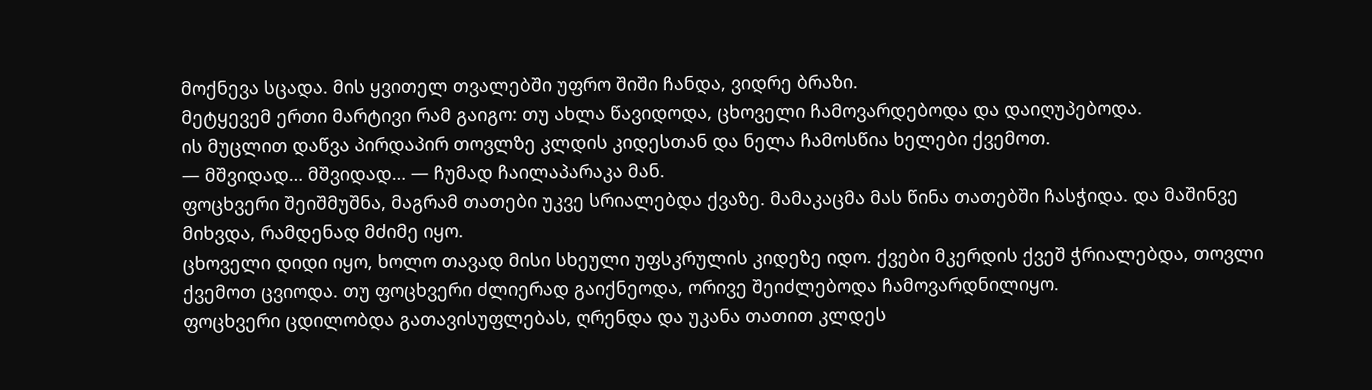მოქნევა სცადა. მის ყვითელ თვალებში უფრო შიში ჩანდა, ვიდრე ბრაზი.
მეტყევემ ერთი მარტივი რამ გაიგო: თუ ახლა წავიდოდა, ცხოველი ჩამოვარდებოდა და დაიღუპებოდა.
ის მუცლით დაწვა პირდაპირ თოვლზე კლდის კიდესთან და ნელა ჩამოსწია ხელები ქვემოთ.
— მშვიდად… მშვიდად… — ჩუმად ჩაილაპარაკა მან.
ფოცხვერი შეიშმუშნა, მაგრამ თათები უკვე სრიალებდა ქვაზე. მამაკაცმა მას წინა თათებში ჩასჭიდა. და მაშინვე მიხვდა, რამდენად მძიმე იყო.
ცხოველი დიდი იყო, ხოლო თავად მისი სხეული უფსკრულის კიდეზე იდო. ქვები მკერდის ქვეშ ჭრიალებდა, თოვლი ქვემოთ ცვიოდა. თუ ფოცხვერი ძლიერად გაიქნეოდა, ორივე შეიძლებოდა ჩამოვარდნილიყო.
ფოცხვერი ცდილობდა გათავისუფლებას, ღრენდა და უკანა თათით კლდეს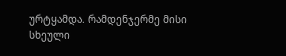ურტყამდა. რამდენჯერმე მისი სხეული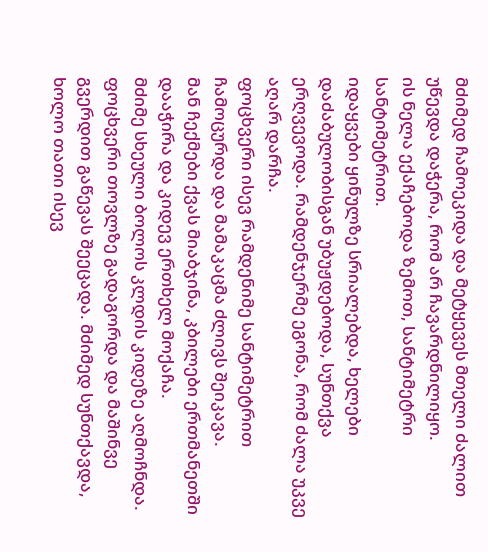მძიმედ ჩამოეკიდა და მეტყევეს მთელი ძალით უწევდა დაჭერა, რომ არ ჩავარდნილიყო.
ის ნელა ექაჩებოდა ზემოთ, სანტიმეტრი სანტიმეტრით.
იდაყვები ყინულზე სრიალებდა, ხელები დაძაბულობისგან უბუჟდებოდა, სუნთქვა ერღვევოდა. რამდენჯერმე ეგონა, რომ ძალა უკვე აღარ დარჩა.
ფოცხვერი ისევ რამდენიმე სანტიმეტრით ჩამოცურდა და მამაკაცმა ძლივს შეიკავა.
მან ჩექმები ქვას მიაბჯინა, კბილები ერთმანეთში დააჭირა და კიდევ ერთხელ მოქაჩა.
მძიმე სხეული ბოლოს კლდის კიდეზე აღმოჩნდა. ფოცხვერი თოვლზე გადაგორდა და მაშინვე გვერდით გაწევას შეეცადა. მძიმედ სუნთქავდა, ხოლო თათი ისევ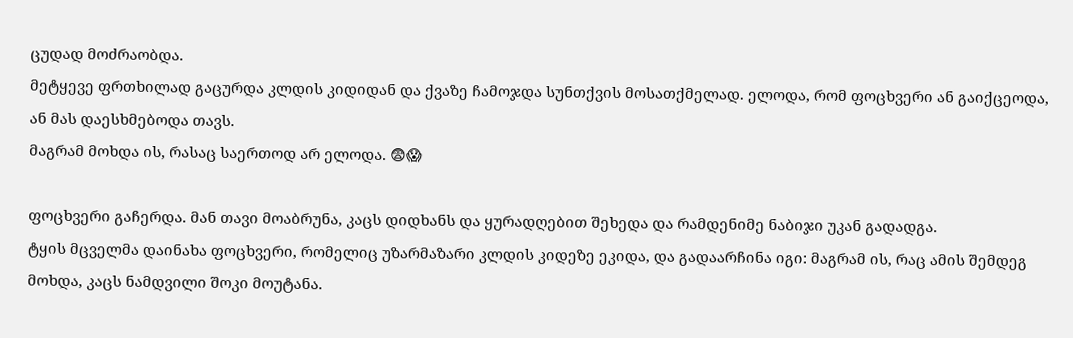ცუდად მოძრაობდა.
მეტყევე ფრთხილად გაცურდა კლდის კიდიდან და ქვაზე ჩამოჯდა სუნთქვის მოსათქმელად. ელოდა, რომ ფოცხვერი ან გაიქცეოდა, ან მას დაესხმებოდა თავს.
მაგრამ მოხდა ის, რასაც საერთოდ არ ელოდა. 😨😱

ფოცხვერი გაჩერდა. მან თავი მოაბრუნა, კაცს დიდხანს და ყურადღებით შეხედა და რამდენიმე ნაბიჯი უკან გადადგა.
ტყის მცველმა დაინახა ფოცხვერი, რომელიც უზარმაზარი კლდის კიდეზე ეკიდა, და გადაარჩინა იგი: მაგრამ ის, რაც ამის შემდეგ მოხდა, კაცს ნამდვილი შოკი მოუტანა.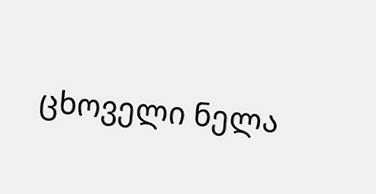ცხოველი ნელა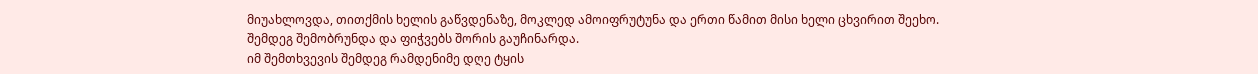მიუახლოვდა, თითქმის ხელის გაწვდენაზე, მოკლედ ამოიფრუტუნა და ერთი წამით მისი ხელი ცხვირით შეეხო.
შემდეგ შემობრუნდა და ფიჭვებს შორის გაუჩინარდა.
იმ შემთხვევის შემდეგ რამდენიმე დღე ტყის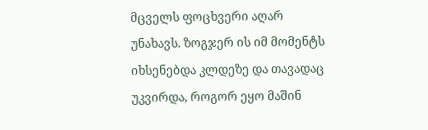მცველს ფოცხვერი აღარ უნახავს. ზოგჯერ ის იმ მომენტს იხსენებდა კლდეზე და თავადაც უკვირდა, როგორ ეყო მაშინ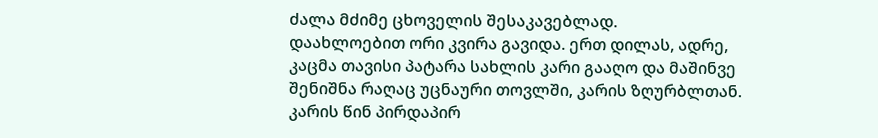ძალა მძიმე ცხოველის შესაკავებლად.
დაახლოებით ორი კვირა გავიდა. ერთ დილას, ადრე, კაცმა თავისი პატარა სახლის კარი გააღო და მაშინვე შენიშნა რაღაც უცნაური თოვლში, კარის ზღურბლთან.
კარის წინ პირდაპირ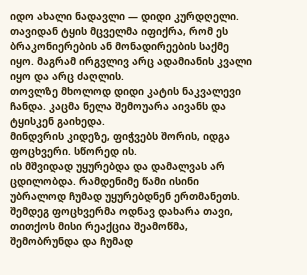იდო ახალი ნადავლი — დიდი კურდღელი. თავიდან ტყის მცველმა იფიქრა, რომ ეს ბრაკონიერების ან მონადირეების საქმე იყო. მაგრამ ირგვლივ არც ადამიანის კვალი იყო და არც ძაღლის.
თოვლზე მხოლოდ დიდი კატის ნაკვალევი ჩანდა. კაცმა ნელა შემოუარა აივანს და ტყისკენ გაიხედა.
მინდვრის კიდეზე, ფიჭვებს შორის, იდგა ფოცხვერი. სწორედ ის.
ის მშვიდად უყურებდა და დამალვას არ ცდილობდა. რამდენიმე წამი ისინი უბრალოდ ჩუმად უყურებდნენ ერთმანეთს. შემდეგ ფოცხვერმა ოდნავ დახარა თავი, თითქოს მისი რეაქცია შეამოწმა, შემობრუნდა და ჩუმად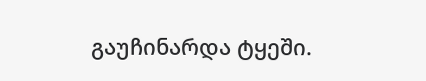გაუჩინარდა ტყეში.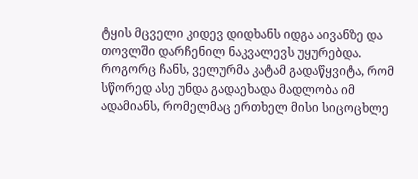ტყის მცველი კიდევ დიდხანს იდგა აივანზე და თოვლში დარჩენილ ნაკვალევს უყურებდა. როგორც ჩანს, ველურმა კატამ გადაწყვიტა, რომ სწორედ ასე უნდა გადაეხადა მადლობა იმ ადამიანს, რომელმაც ერთხელ მისი სიცოცხლე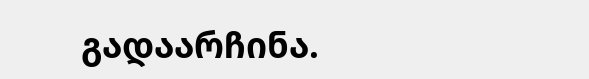გადაარჩინა.